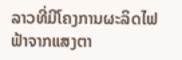ລາວທີ່ມີໂຄງການຜະລິດໄຟຟ້າຈາກແສງຕາ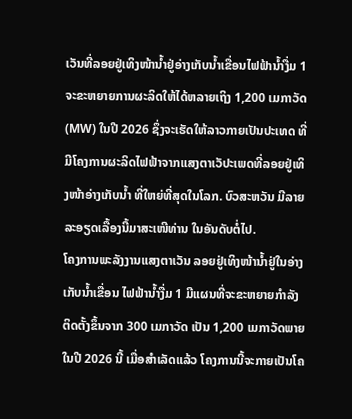ເວັນທີ່ລອຍຢູ່ເທິງໜ້ານ້ຳຢູ່ອ່າງເກັບນໍ້າເຂື່ອນໄຟຟ້ານໍ້າງື່ມ 1 ຈະຂະຫຍາຍການຜະລິດໃຫ້ໄດ້ຫລາຍເຖິງ 1,200 ເມກາວັດ (MW) ໃນປີ 2026 ຊຶ່ງຈະເຮັດໃຫ້ລາວກາຍເປັນປະເທດ ທີ່ມີໂຄງການຜະລິດໄຟຟ້າຈາກແສງຕາເວັປະເພດທີ່ລອຍຢູ່ເທິງໜ້າອ່າງເກັບນໍ້າ ທີ່ໃຫຍ່ທີ່ສຸດໃນໂລກ. ບົວສະຫວັນ ມີລາຍລະອຽດເລື້ອງນີ້ມາສະເໜີທ່ານ ໃນອັນດັບຕໍ່ໄປ.
ໂຄງການພະລັງງານແສງຕາເວັນ ລອຍຢູ່ເທິງໜ້ານ້ຳຢູ່ໃນອ່າງເກັບນໍ້າເຂື່ອນ ໄຟຟ້ານໍ້າງື່ມ 1 ມີແຜນທີ່ຈະຂະຫຍາຍກຳລັງຕິດຕັ້ງຂຶ້ນຈາກ 300 ເມກາວັດ ເປັນ 1,200 ເມກາວັດພາຍໃນປີ 2026 ນີ້ ເມື່ອສໍາເລັດແລ້ວ ໂຄງການນີ້ຈະກາຍເປັນໂຄ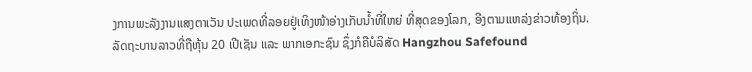ງການພະລັງງານແສງຕາເວັນ ປະເພດທີ່ລອຍຢູ່ເທິງໜ້າອ່າງເກັບນໍ້າທີ່ໃຫຍ່ ທີ່ສຸດຂອງໂລກ, ອີງຕາມແຫລ່ງຂ່າວທ້ອງຖິ່ນ.
ລັດຖະບານລາວທີ່ຖືຫຸ້ນ 20 ເປີເຊັນ ແລະ ພາກເອກະຊົນ ຊຶ່ງກໍຄືບໍລິສັດ Hangzhou Safefound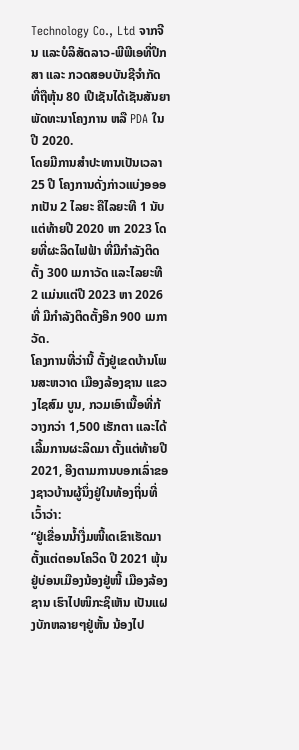Technology Co., Ltd ຈາກຈີນ ແລະບໍລິສັດລາວ-ພີພີເອທີ່ປຶກສາ ແລະ ກວດສອບບັນຊີຈຳກັດ ທີ່ຖືຫຸ້ນ 80 ເປີເຊັນໄດ້ເຊັນສັນຍາ ພັດທະນາໂຄງການ ຫລື PDA ໃນປີ 2020.
ໂດຍມີການສໍາປະທານເປັນເວລາ 25 ປີ ໂຄງການດັ່ງກ່າວແບ່ງອອອກເປັນ 2 ໄລຍະ ຄືໄລຍະທີ 1 ນັບແຕ່ທ້າຍປີ 2020 ຫາ 2023 ໂດຍທີ່ຜະລິດໄຟຟ້າ ທີ່ມີກຳລັງຕິດຕັ້ງ 300 ເມກາວັດ ແລະໄລຍະທີ 2 ແມ່ນແຕ່ປີ 2023 ຫາ 2026 ທີ່ ມີກໍາລັງຕິດຕັ້ງອີກ 900 ເມກາວັດ.
ໂຄງການທີ່ວ່ານີ້ ຕັ້ງຢູ່ເຂດບ້ານໂພນສະຫວາດ ເມືອງລ້ອງຊານ ແຂວງໄຊສົມ ບູນ, ກວມເອົາເນື້ອທີ່ກ້ວາງກວ່າ 1,500 ເຮັກຕາ ແລະໄດ້ເລີ້ມການຜະລິດມາ ຕັ້ງແຕ່ທ້າຍປີ 2021, ອີງຕາມການບອກເລົ່າຂອງຊາວບ້ານຜູ້ນຶ່ງຢູ່ໃນທ້ອງຖິ່ນທີ່ເວົ້າວ່າ:
“ຢູ່ເຂື່ອນນໍ້າງື່ມໜີ້ເດເຂົາເຮັດມາຕັ້ງແຕ່ຕອນໂຄວິດ ປີ 2021 ພຸ້ນຢູ່ບ່ອນເມືອງນ້ອງຢູ່ໜີ້ ເມືອງລ້ອງຊານ ເຮົາໄປໜິກະຊິເຫັນ ເປັນແຝງບັກຫລາຍໆຢູ່ຫັ້ນ ນ້ອງໄປ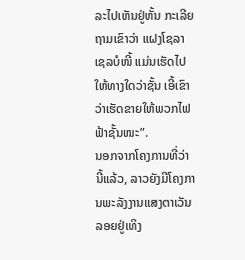ລະໄປເຫັນຢູ່ຫັ້ນ ກະເລີຍຖາມເຂົາວ່າ ແຝງໂຊລາເຊລບໍໜີ້ ແມ່ນເຮັດໄປໃຫ້ທາງໃດວ່າຊັ້ນ ເອີ້ເຂົາວ່າເຮັດຂາຍໃຫ້ພວກໄຟຟ້າຊັ້ນໜະ”.
ນອກຈາກໂຄງການທີ່ວ່ານີ້ແລ້ວ, ລາວຍັງມີໂຄງການພະລັງງານແສງຕາເວັນ ລອຍຢູ່ເທິງ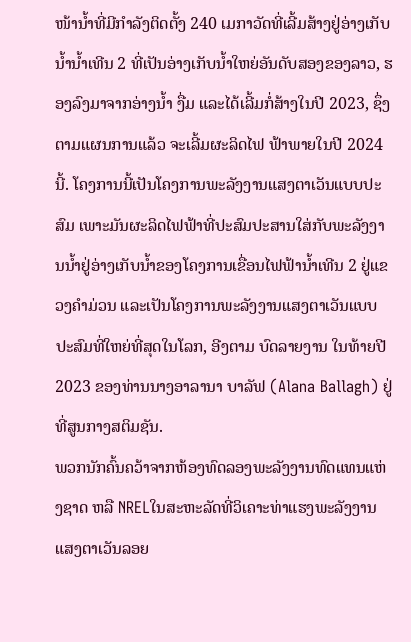ໜ້ານໍ້າທີ່ມີກໍາລັງຕິດຕັ້ງ 240 ເມກາວັດທີ່ເລີ້ມສ້າງຢູ່ອ່າງເກັບນ້ຳນ້ຳເທີນ 2 ທີ່ເປັນອ່າງເກັບນໍ້າໃຫຍ່ອັນດັບສອງຂອງລາວ, ຮອງລົງມາຈາກອ່າງນໍ້າ ງື່ມ ແລະໄດ້ເລີ້ມກໍ່ສ້າງໃນປີ 2023, ຊຶ່ງຕາມແຜນການແລ້ວ ຈະເລີ້ມຜະລິດໄຟ ຟ້າພາຍໃນປີ 2024 ນີ້. ໂຄງການນີ້ເປັນໂຄງການພະລັງງານແສງຕາເວັນແບບປະສົມ ເພາະມັນຜະລິດໄຟຟ້າທີ່ປະສົມປະສານໃສ່ກັບພະລັງງານນໍ້າຢູ່ອ່າງເກັບນໍ້າຂອງໂຄງການເຂື່ອນໄຟຟ້ານ້ຳເທີນ 2 ຢູ່ແຂວງຄຳມ່ວນ ແລະເປັນໂຄງການພະລັງງານແສງຕາເວັນແບບປະສົມທີ່ໃຫຍ່ທີ່ສຸດໃນໂລກ, ອີງຕາມ ບົດລາຍງານ ໃນທ້າຍປີ 2023 ຂອງທ່ານນາງອາລານາ ບາລັຟ (Alana Ballagh) ຢູ່ທີ່ສູນກາງສຕິມຊັນ.
ພວກນັກຄົ້ນຄວ້າຈາກຫ້ອງທົດລອງພະລັງງານທົດແທນແຫ່ງຊາດ ຫລື NRELໃນສະຫະລັດທີ່ວິເຄາະທ່າແຮງພະລັງງານແສງຕາເວັນລອຍ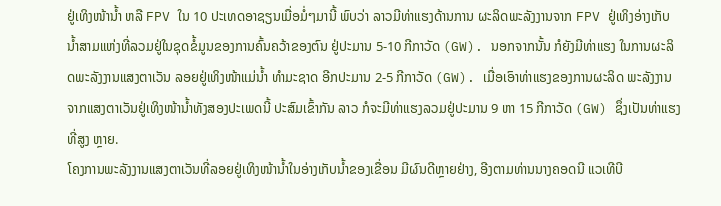ຢູ່ເທິງໜ້ານໍ້າ ຫລື FPV ໃນ 10 ປະເທດອາຊຽນເມື່ອມໍ່ໆມານີ້ ພົບວ່າ ລາວມີທ່າແຮງດ້ານການ ຜະລິດພະລັງງານຈາກ FPV ຢູ່ເທິງອ່າງເກັບນໍ້າສາມແຫ່ງທີ່ລວມຢູ່ໃນຊຸດຂໍ້ມູນຂອງການຄົ້ນຄວ້າຂອງຕົນ ຢູ່ປະມານ 5-10 ກີກາວັດ (GW). ນອກຈາກນັ້ນ ກໍຍັງມີທ່າແຮງ ໃນການຜະລິດພະລັງງານແສງຕາເວັນ ລອຍຢູ່ເທິງໜ້າແມ່ນໍ້າ ທໍາມະຊາດ ອີກປະມານ 2-5 ກີກາວັດ (GW). ເມື່ອເອົາທ່າແຮງຂອງການຜະລິດ ພະລັງງານຈາກແສງຕາເວັນຢູ່ເທິງໜ້ານໍ້າທັງສອງປະເພດນີ້ ປະສົມເຂົ້າກັນ ລາວ ກໍຈະມີທ່າແຮງລວມຢູ່ປະມານ 9 ຫາ 15 ກີກາວັດ (GW) ຊຶ່ງເປັນທ່າແຮງທີ່ສູງ ຫຼາຍ.
ໂຄງການພະລັງງານແສງຕາເວັນທີ່ລອຍຢູ່ເທິງໜ້ານໍ້າໃນອ່າງເກັບນໍ້າຂອງເຂື່ອນ ມີຜົນດີຫຼາຍຢ່າງ, ອີງຕາມທ່ານນາງຄອດນີ ແວເທີບີ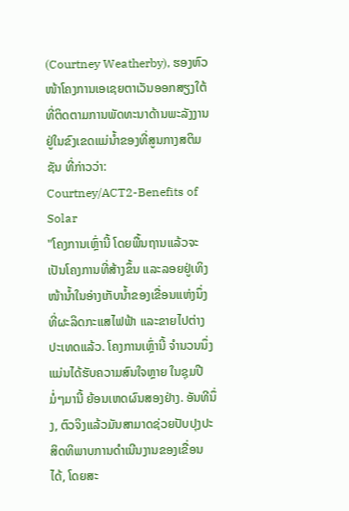(Courtney Weatherby), ຮອງຫົວໜ້າໂຄງການເອເຊຍຕາເວັນອອກສຽງໃຕ້ ທີ່ຕິດຕາມການພັດທະນາດ້ານພະລັງງານຢູ່ໃນຂົງເຂດແມ່ນໍ້າຂອງທີ່ສູນກາງສຕິມຊັນ ທີ່ກ່າວວ່າ:
Courtney/ACT2-Benefits of Solar
"ໂຄງການເຫຼົ່ານີ້ ໂດຍພື້ນຖານແລ້ວຈະເປັນໂຄງການທີ່ສ້າງຂຶ້ນ ແລະລອຍຢູ່ເທິງ ໜ້ານໍ້າໃນອ່າງເກັບນ້ຳຂອງເຂື່ອນແຫ່ງນຶ່ງ ທີ່ຜະລິດກະແສໄຟຟ້າ ແລະຂາຍໄປຕ່າງປະເທດແລ້ວ. ໂຄງການເຫຼົ່ານີ້ ຈໍານວນນຶ່ງແມ່ນໄດ້ຮັບຄວາມສົນໃຈຫຼາຍ ໃນຊຸມປີມໍ່ໆມານີ້ ຍ້ອນເຫດຜົນສອງຢ່າງ. ອັນທີນຶ່ງ, ຕົວຈິງແລ້ວມັນສາມາດຊ່ວຍປັບປຸງປະສິດທິພາບການດຳເນີນງານຂອງເຂື່ອນໄດ້, ໂດຍສະ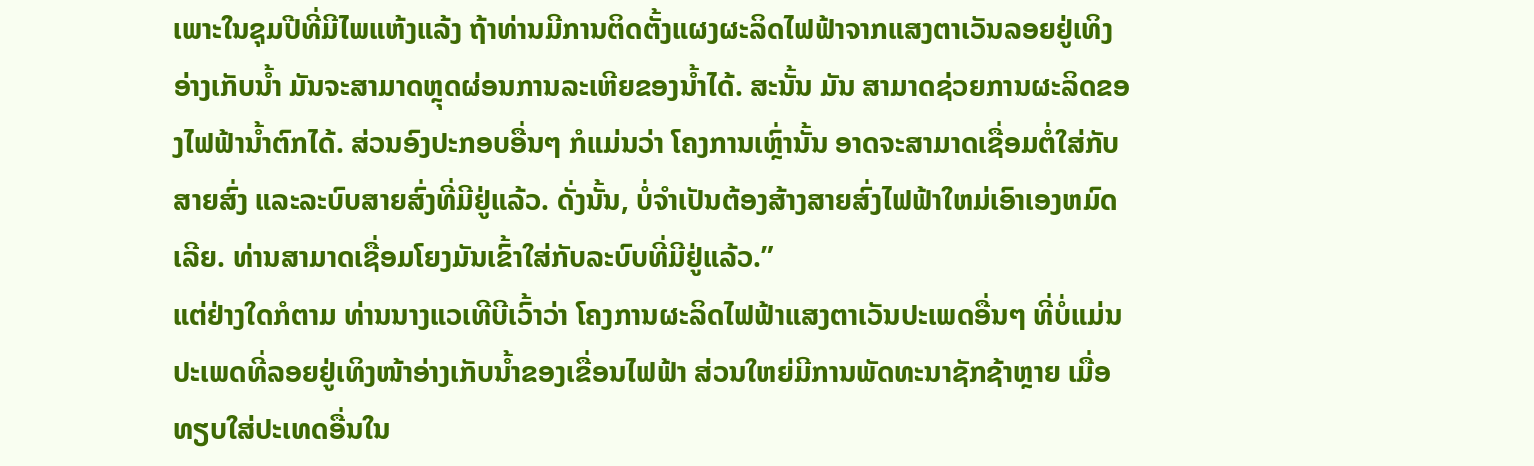ເພາະໃນຊຸມປີທີ່ມີໄພແຫ້ງແລ້ງ ຖ້າທ່ານມີການຕິດຕັ້ງແຜງຜະລິດໄຟຟ້າຈາກແສງຕາເວັນລອຍຢູ່ເທິງອ່າງເກັບນ້ຳ ມັນຈະສາມາດຫຼຸດຜ່ອນການລະເຫີຍຂອງນໍ້າໄດ້. ສະນັ້ນ ມັນ ສາມາດຊ່ວຍການຜະລິດຂອງໄຟຟ້ານໍ້າຕົກໄດ້. ສ່ວນອົງປະກອບອື່ນໆ ກໍແມ່ນວ່າ ໂຄງການເຫຼົ່ານັ້ນ ອາດຈະສາມາດເຊື່ອມຕໍ່ໃສ່ກັບສາຍສົ່ງ ແລະລະບົບສາຍສົ່ງທີ່ມີຢູ່ແລ້ວ. ດັ່ງນັ້ນ, ບໍ່ຈໍາເປັນຕ້ອງສ້າງສາຍສົ່ງໄຟຟ້າໃຫມ່ເອົາເອງຫມົດເລີຍ. ທ່ານສາມາດເຊື່ອມໂຍງມັນເຂົ້າໃສ່ກັບລະບົບທີ່ມີຢູ່ແລ້ວ.”
ແຕ່ຢ່າງໃດກໍຕາມ ທ່ານນາງແວເທີບີເວົ້າວ່າ ໂຄງການຜະລິດໄຟຟ້າແສງຕາເວັນປະເພດອື່ນໆ ທີ່ບໍ່ແມ່ນປະເພດທີ່ລອຍຢູ່ເທິງໜ້າອ່າງເກັບນໍ້າຂອງເຂື່ອນໄຟຟ້າ ສ່ວນໃຫຍ່ມີການພັດທະນາຊັກຊ້າຫຼາຍ ເມື່ອທຽບໃສ່ປະເທດອື່ນໃນ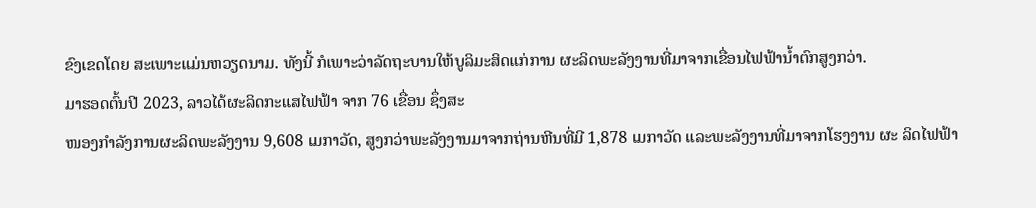ຂົງເຂດໂດຍ ສະເພາະແມ່ນຫວຽດນາມ. ທັງນີ້ ກໍເພາະວ່າລັດຖະບານໃຫ້ບູລິມະສິດແກ່ການ ຜະລິດພະລັງງານທີ່ມາຈາກເຂື່ອນໄຟຟ້ານໍ້າຕົກສູງກວ່າ.
ມາຮອດຕົ້ນປີ 2023, ລາວໄດ້ຜະລິດກະແສໄຟຟ້າ ຈາກ 76 ເຂື່ອນ ຊຶ່ງສະ
ໜອງກໍາລັງການຜະລິດພະລັງງານ 9,608 ເມກາວັດ, ສູງກວ່າພະລັງງານມາຈາກຖ່ານຫີນທີ່ມີ 1,878 ເມກາວັດ ແລະພະລັງງານທີ່ມາຈາກໂຮງງານ ຜະ ລິດໄຟຟ້າ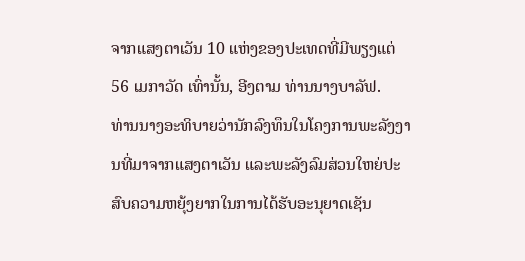ຈາກແສງຕາເວັນ 10 ແຫ່ງຂອງປະເທດທີ່ມີພຽງແຕ່ 56 ເມກາວັດ ເທົ່ານັ້ນ, ອີງຕາມ ທ່ານນາງບາລັຟ.
ທ່ານນາງອະທິບາຍວ່ານັກລົງທຶນໃນໂຄງການພະລັງງານທີ່ມາຈາກແສງຕາເວັນ ແລະພະລັງລົມສ່ວນໃຫຍ່ປະສົບຄວາມຫຍຸ້ງຍາກໃນການໄດ້ຮັບອະນຸຍາດເຊັນ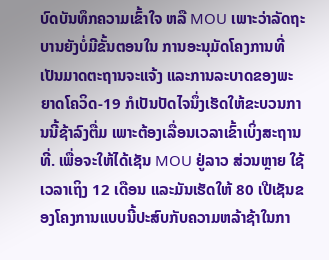ບົດບັນທຶກຄວາມເຂົ້າໃຈ ຫລື MOU ເພາະວ່າລັດຖະບານຍັງບໍ່ມີຂັ້ນຕອນໃນ ການອະນຸມັດໂຄງການທີ່ເປັນມາດຕະຖານຈະແຈ້ງ ແລະການລະບາດຂອງພະ ຍາດໂຄວິດ-19 ກໍເປັນປັດໄຈນຶ່ງເຮັດໃຫ້ຂະບວນການນີ້ຊ້າລົງຕື່ມ ເພາະຕ້ອງເລື່ອນເວລາເຂົ້າເບິ່ງສະຖານທີ່. ເພື່ອຈະໃຫ້ໄດ້ເຊັນ MOU ຢູ່ລາວ ສ່ວນຫຼາຍ ໃຊ້ເວລາເຖິງ 12 ເດືອນ ແລະມັນເຮັດໃຫ້ 80 ເປີເຊັນຂອງໂຄງການແບບນີ້ປະສົບກັບຄວາມຫລ້າຊ້າໃນກາ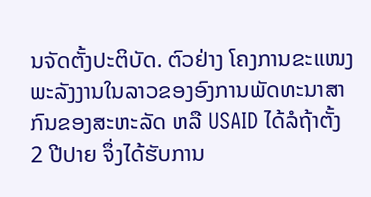ນຈັດຕັ້ງປະຕິບັດ. ຕົວຢ່າງ ໂຄງການຂະແໜງ ພະລັງງານໃນລາວຂອງອົງການພັດທະນາສາກົນຂອງສະຫະລັດ ຫລື USAID ໄດ້ລໍຖ້າຕັ້ງ 2 ປີປາຍ ຈຶ່ງໄດ້ຮັບການ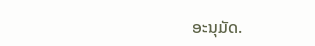ອະນຸມັດ.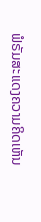ຟໍຣັມສະແດງຄວາມຄິດເຫັນ